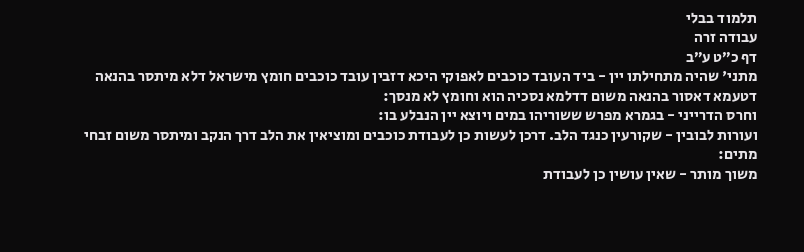תלמוד בבלי
עבודה זרה
דף כ״ט ע״ב
מתני' שהיה מתחילתו יין - ביד העובד כוכבים לאפוקי היכא דזבין עובד כוכבים חומץ מישראל דלא מיתסר בהנאה דטעמא דאסור בהנאה משום דדלמא נסכיה הוא וחומץ לא מנסך:
וחרס הדרייני - בגמרא מפרש ששוריהו במים ויוצא יין הנבלע בו:
ועורות לבובין - שקורעין כנגד הלב. דרכן לעשות כן לעבודת כוכבים ומוציאין את הלב דרך הנקב ומיתסר משום זבחי מתים:
משוך מותר - שאין עושין כן לעבודת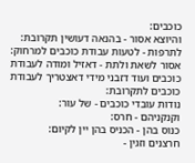כוכבים:
והיוצא אסור - בהנאה דעושין תקרובת:
לתרפות - לטעות עבודת כוכבים למרחוק:
אסור לשאת ולתת - דאזיל ומודה לעבודת כוכבים ועוד דזבני מידי דאצטריך לעבודת כוכבים לתקרובת:
נודות עובדי כוכבים - של עור:
וקנקניהם - חרס:
כנוס בהן - הכניס בהן יין לקיום:
חרצנים וזגין -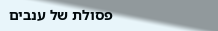פסולת של ענבים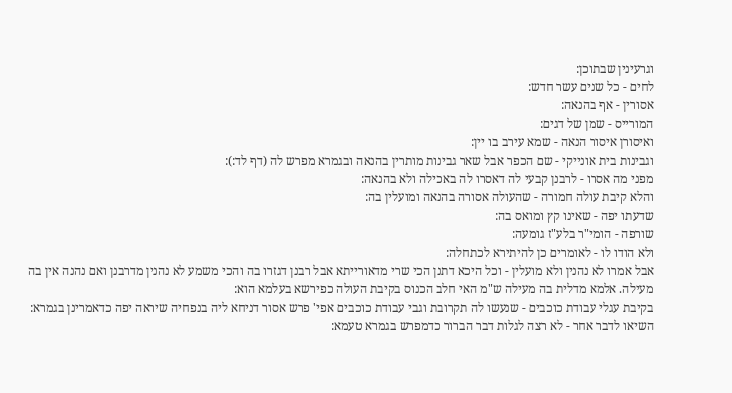וגרעינין שבתוכן:
לחים - כל שנים עשר חדש:
אסורין - אף בהנאה:
המורייס - שמן של דגים:
ואיסורן איסור הנאה - שמא עירב בו יין:
וגבינות בית אונייקי - שם הכפר אבל שאר גבינות מותרין בהנאה ובגמרא מפרש לה (דף לד:):
מפני מה אסרו - לרבנן קבעי לה דאסרו לה באכילה ולא בהנאה:
והלא קיבת עולה חמורה - שהעולה אסורה בהנאה ומועלין בה:
שדעתו יפה - שאינו קץ ומואס בה:
שורפה - הומי"ר בלע"ז גומעה:
ולא הודו לו - לאומרים כן להיתירא לכתחלה:
אבל אמרו לא נהנין ולא מועלין - וכל היכא דתנן הכי שרי מדאורייתא אבל רבנן דגזרו בה והכי משמע לא נהנין מדרבנן ואם נהנה אין בה מעילה. אלמא מדלית בה מעילה ש"מ האי חלב הכנוס בקיבת העולה כפירשא בעלמא הוא:
בקיבת עגלי עבודת כוכבים - שנעשו לה תקרובת וגבי עבודת כוכבים אפי' פרש אסור דניחא ליה בנפחיה שיראה יפה כדאמרינן בגמרא:
השיאו לדבר אחר - לא רצה לגלות דבר הברור כדמפרש בגמרא טעמא: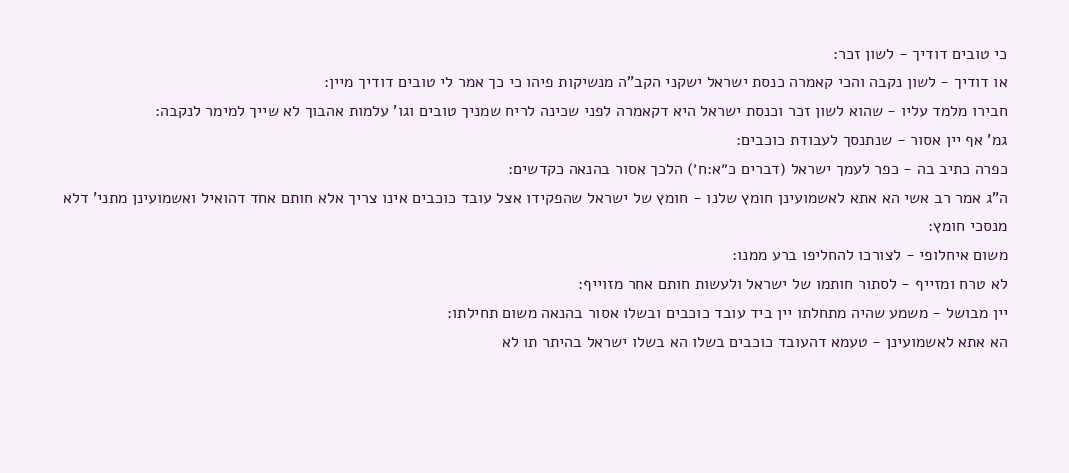כי טובים דודיך - לשון זכר:
או דודיך - לשון נקבה והכי קאמרה כנסת ישראל ישקני הקב"ה מנשיקות פיהו כי כך אמר לי טובים דודיך מיין:
חבירו מלמד עליו - שהוא לשון זכר וכנסת ישראל היא דקאמרה לפני שכינה לריח שמניך טובים וגו' עלמות אהבוך לא שייך למימר לנקבה:
גמ' אף יין אסור - שנתנסך לעבודת כוכבים:
כפרה כתיב בה - כפר לעמך ישראל (דברים כ״א:ח׳) הלכך אסור בהנאה כקדשים:
ה"ג אמר רב אשי הא אתא לאשמועינן חומץ שלנו - חומץ של ישראל שהפקידו אצל עובד כוכבים אינו צריך אלא חותם אחד דהואיל ואשמועינן מתני' דלא מנסכי חומץ:
משום איחלופי - לצורכו להחליפו ברע ממנו:
לא טרח ומזייף - לסתור חותמו של ישראל ולעשות חותם אחר מזוייף:
יין מבושל - משמע שהיה מתחלתו יין ביד עובד כוכבים ובשלו אסור בהנאה משום תחילתו:
הא אתא לאשמועינן - טעמא דהעובד כוכבים בשלו הא בשלו ישראל בהיתר תו לא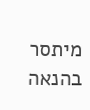מיתסר בהנאה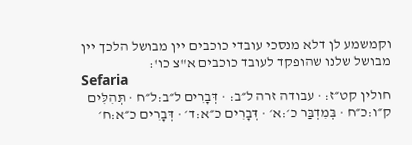וקמשמע לן דלא מנסכי עובדי כוכבים יין מבושל הלכך יין מבושל שלנו שהופקד לעובד כוכבים א"צ כו':
Sefaria
חולין קט״ז: · עבודה זרה ל״ב: · דְּבָרִים ל״ב:ל״ח · תְּהִלִּים ק״ו:כ״ח · בְּמִדְבַּר כ׳:א׳ · דְּבָרִים כ״א:ד׳ · דְּבָרִים כ״א:ח׳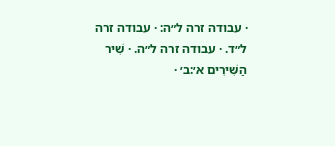· עבודה זרה ל״ה: · עבודה זרה ל״ד. · עבודה זרה ל״ה. · שִׁיר הַשִּׁירִים א׳:ב׳ ·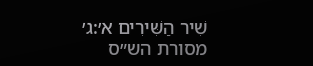שִׁיר הַשִּׁירִים א׳:ג׳
מסורת הש״ס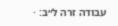עבודה זרה ל״ב: ·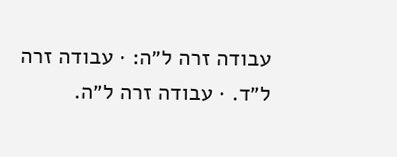עבודה זרה ל״ה: · עבודה זרה ל״ד. · עבודה זרה ל״ה.